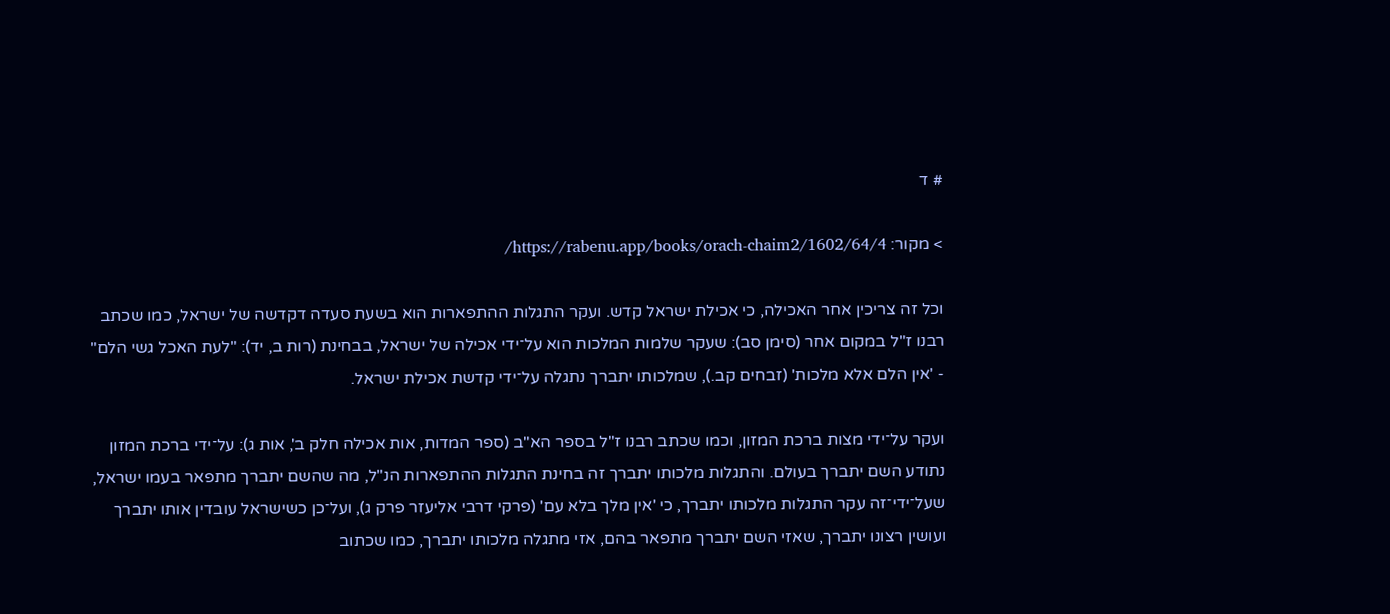# ד

> מקור: https://rabenu.app/books/orach-chaim2/1602/64/4/

וכל זה צריכין אחר האכילה, כי אכילת ישראל קדש. ועקר התגלות ההתפארות הוא בשעת סעדה דקדשה של ישראל, כמו שכתב רבנו ז"ל במקום אחר (סימן סב): שעקר שלמות המלכות הוא על־ידי אכילה של ישראל, בבחינת (רות ב, יד): "לעת האכל גשי הלם" - 'אין הלם אלא מלכות' (זבחים קב.), שמלכותו יתברך נתגלה על־ידי קדשת אכילת ישראל.

ועקר על־ידי מצות ברכת המזון, וכמו שכתב רבנו ז"ל בספר הא"ב (ספר המדות, אות אכילה חלק ב', אות ג): על־ידי ברכת המזון נתודע השם יתברך בעולם. והתגלות מלכותו יתברך זה בחינת התגלות ההתפארות הנ"ל, מה שהשם יתברך מתפאר בעמו ישראל, שעל־ידי־זה עקר התגלות מלכותו יתברך, כי 'אין מלך בלא עם' (פרקי דרבי אליעזר פרק ג), ועל־כן כשישראל עובדין אותו יתברך ועושין רצונו יתברך, שאזי השם יתברך מתפאר בהם, אזי מתגלה מלכותו יתברך, כמו שכתוב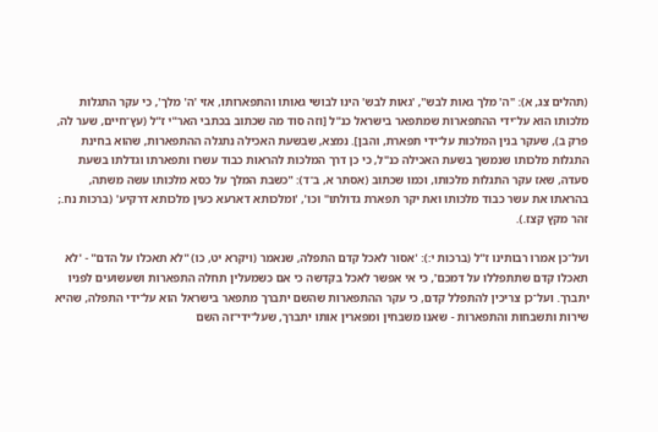(תהלים צג, א): "ה' מלך גאות לבש", 'גאות לבש' הינו לבושי גאותו והתפארותו, אזי 'ה' מלך', כי עקר התגלות מלכותו הוא על־ידי ההתפארות שמתפאר בישראל כנ"ל [וזה סוד מה שכתוב בכתבי האר"י ז"ל (עץ־חיים, שער לה, פרק ב), שעקר בנין המלכות על־ידי תפארת, והבן]. נמצא, שבשעת האכילה נתגלה ההתפארות, שהוא בחינת התגלות מלכותו שנמשך בשעת האכילה כנ"ל, כי כן דרך המלכות להראות כבוד עשרו ותפארתו וגדלתו בשעת סעדה, שאז עקר התגלות מלכותו, וכמו שכתוב (אסתר א, ב־ד): "כשבת המלך על כסא מלכותו עשה משתה, בהראתו את עשר כבוד מלכותו ואת יקר תפארת גדולתו" וכו', 'ומלכותא דארעא כעין מלכותא דרקיע' (ברכות נח.; זהר מקץ קצז.).

ועל־כן אמרו רבותינו ז"ל (ברכות י:): 'אסור לאכל קדם התפלה, שנאמר (ויקרא יט, כו) "לא תאכלו על הדם" - 'לא תאכלו קדם שתתפללו על דמכם', כי אי אפשר לאכל בקדשה כי אם כשמעלין תחלה התפארות ושעשועים לפניו יתברך. ועל־כן צריכין להתפלל קדם, כי עקר ההתפארות שהשם יתברך מתפאר בישראל הוא על־ידי התפלה, שהיא שירות ותשבחות והתפארות - שאנו משבחין ומפארין אותו יתברך, שעל־ידי־זה השם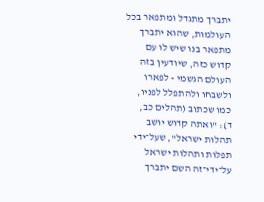יתברך מתגדל ומתפאר בכל העולמות, שהוא יתברך מתפאר בנו שיש לו עם קדוש כזה, שיודעין בזה העולם הגשמי - לפארו ולשבחו ולהתפלל לפניו, כמו שכתוב (תהלים כב, ד): "ואתה קדוש יושב תהלות ישראל", שעל־ידי תפלות ותהלות ישראל על־ידי־זה השם יתברך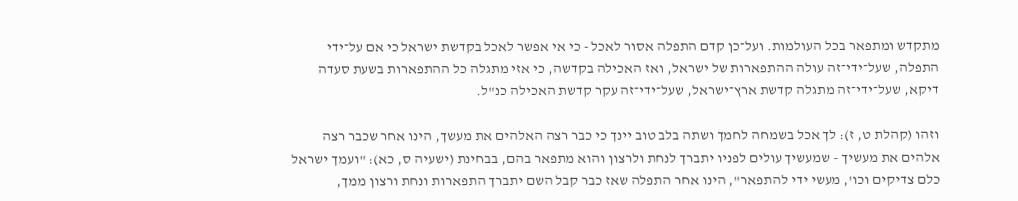מתקדש ומתפאר בכל העולמות. ועל־כן קדם התפלה אסור לאכל - כי אי אפשר לאכל בקדשת ישראל כי אם על־ידי התפלה, שעל־ידי־זה עולה ההתפארות של ישראל, ואז האכילה בקדשה, כי אזי מתגלה כל ההתפארות בשעת סעדה דיקא, שעל־ידי־זה מתגלה קדשת ארץ־ישראל, שעל־ידי־זה עקר קדשת האכילה כנ"ל.

וזהו (קהלת ט, ז): לך אכל בשמחה לחמך ושתה בלב טוב יינך כי כבר רצה האלהים את מעשך, הינו אחר שכבר רצה אלהים את מעשיך - שמעשיך עולים לפניו יתברך לנחת ולרצון והוא מתפאר בהם, בבחינת (ישעיה ס, כא): "ועמך ישראל כלם צדיקים וכו', מעשי ידי להתפאר", הינו אחר התפלה שאז כבר קבל השם יתברך התפארות ונחת ורצון ממך,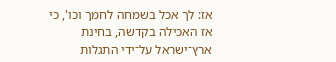אז: לך אכל בשמחה לחמך וכו', כי אז האכילה בקדשה, בחינת ארץ־ישראל על־ידי התגלות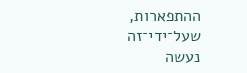ההתפארות, שעל־ידי־זה נעשה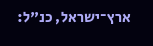ארץ־ישראל, כנ"ל: